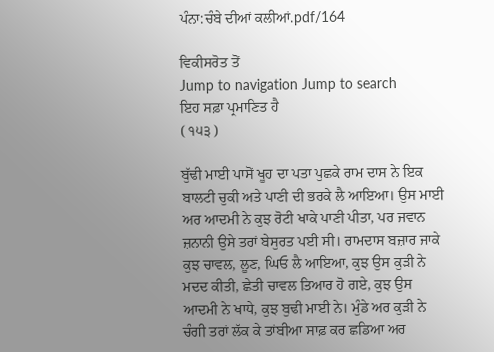ਪੰਨਾ:ਚੰਬੇ ਦੀਆਂ ਕਲੀਆਂ.pdf/164

ਵਿਕੀਸਰੋਤ ਤੋਂ
Jump to navigation Jump to search
ਇਹ ਸਫ਼ਾ ਪ੍ਰਮਾਣਿਤ ਹੈ
( ੧੫੩ )

ਬੁੱਢੀ ਮਾਈ ਪਾਸੋਂ ਖੂਹ ਦਾ ਪਤਾ ਪੁਛਕੇ ਰਾਮ ਦਾਸ ਨੇ ਇਕ ਬਾਲਟੀ ਚੁਕੀ ਅਤੇ ਪਾਣੀ ਦੀ ਭਰਕੇ ਲੈ ਆਇਆ। ਉਸ ਮਾਈ ਅਰ ਆਦਮੀ ਨੇ ਕੁਝ ਰੋਟੀ ਖਾਕੇ ਪਾਣੀ ਪੀਤਾ, ਪਰ ਜਵਾਨ ਜ਼ਨਾਨੀ ਉਸੇ ਤਰਾਂ ਬੇਸੁਰਤ ਪਈ ਸੀ। ਰਾਮਦਾਸ ਬਜ਼ਾਰ ਜਾਕੇ ਕੁਝ ਚਾਵਲ, ਲੂਣ, ਘਿਓ ਲੈ ਆਇਆ, ਕੁਝ ਉਸ ਕੁੜੀ ਨੇ ਮਦਦ ਕੀਤੀ, ਛੇਤੀ ਚਾਵਲ ਤਿਆਰ ਹੋ ਗਏ, ਕੁਝ ਉਸ ਆਦਮੀ ਨੇ ਖਾਧੇ, ਕੁਝ ਬੁਢੀ ਮਾਈ ਨੇ। ਮੁੰਡੇ ਅਰ ਕੁੜੀ ਨੇ ਚੰਗੀ ਤਰਾਂ ਲੱਕ ਕੇ ਤਾਂਬੀਆ ਸਾਫ਼ ਕਰ ਛਡਿਆ ਅਰ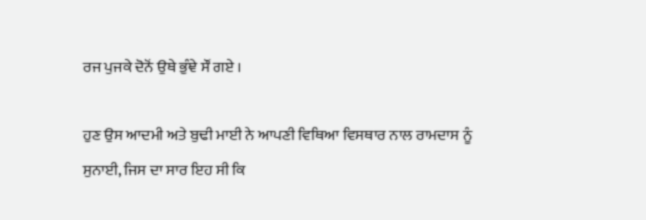ਰਜ ਪੁਜਕੇ ਦੋਨੋਂ ਉਥੇ ਭੁੰਞੇ ਸੌਂ ਗਏ ।

ਹੁਣ ਉਸ ਆਦਮੀ ਅਤੇ ਬੁਢੀ ਮਾਈ ਨੇ ਆਪਣੀ ਵਿਥਿਆ ਵਿਸਥਾਰ ਨਾਲ ਰਾਮਦਾਸ ਨੂੰ ਸੁਨਾਈ, ਜਿਸ ਦਾ ਸਾਰ ਇਹ ਸੀ ਕਿ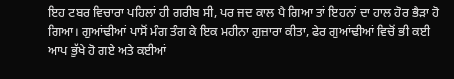ਇਹ ਟਬਰ ਵਿਚਾਰਾ ਪਹਿਲਾਂ ਹੀ ਗਰੀਬ ਸੀ, ਪਰ ਜਦ ਕਾਲ ਪੈ ਗਿਆ ਤਾਂ ਇਹਨਾਂ ਦਾ ਹਾਲ ਹੋਰ ਭੈੜਾ ਹੋ ਗਿਆ। ਗੁਆਂਢੀਆਂ ਪਾਸੋਂ ਮੰਗ ਤੰਗ ਕੇ ਇਕ ਮਹੀਨਾ ਗੁਜ਼ਾਰਾ ਕੀਤਾ, ਫੇਰ ਗੁਆਂਢੀਆਂ ਵਿਚੋਂ ਭੀ ਕਈ ਆਪ ਭੁੱਖੇ ਹੋ ਗਏ ਅਤੇ ਕਈਆਂ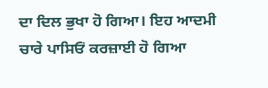ਦਾ ਦਿਲ ਭੁਖਾ ਹੋ ਗਿਆ। ਇਹ ਆਦਮੀ ਚਾਰੇ ਪਾਸਿਓਂ ਕਰਜ਼ਾਈ ਹੋ ਗਿਆ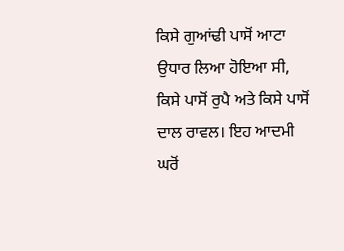ਕਿਸੇ ਗੁਆਂਢੀ ਪਾਸੋਂ ਆਟਾ ਉਧਾਰ ਲਿਆ ਹੋਇਆ ਸੀ, ਕਿਸੇ ਪਾਸੋਂ ਰੁਪੈ ਅਤੇ ਕਿਸੇ ਪਾਸੋਂ ਦਾਲ ਰਾਵਲ। ਇਹ ਆਦਮੀ ਘਰੋਂ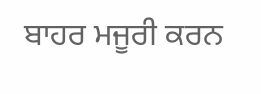ਬਾਹਰ ਮਜੂਰੀ ਕਰਨ